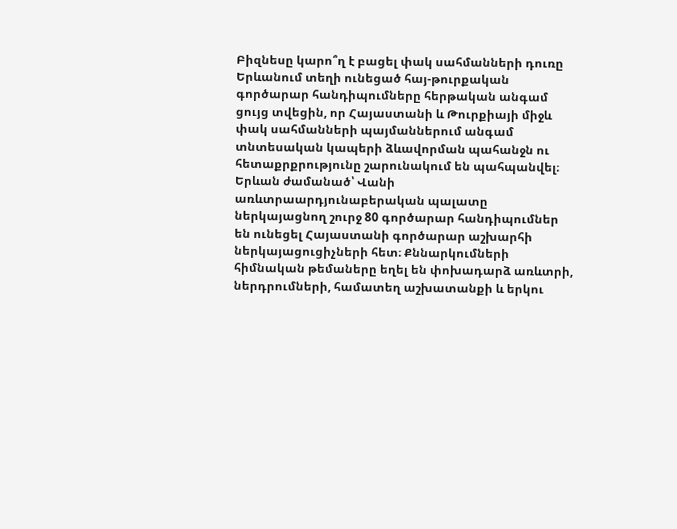Բիզնեսը կարո՞ղ է բացել փակ սահմանների դուռը
Երևանում տեղի ունեցած հայ-թուրքական գործարար հանդիպումները հերթական անգամ ցույց տվեցին, որ Հայաստանի և Թուրքիայի միջև փակ սահմանների պայմաններում անգամ տնտեսական կապերի ձևավորման պահանջն ու հետաքրքրությունը շարունակում են պահպանվել։
Երևան ժամանած՝ Վանի առևտրաարդյունաբերական պալատը ներկայացնող շուրջ 80 գործարար հանդիպումներ են ունեցել Հայաստանի գործարար աշխարհի ներկայացուցիչների հետ։ Քննարկումների հիմնական թեմաները եղել են փոխադարձ առևտրի, ներդրումների, համատեղ աշխատանքի և երկու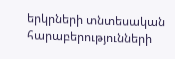երկրների տնտեսական հարաբերությունների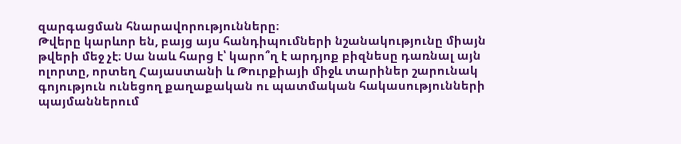զարգացման հնարավորությունները։
Թվերը կարևոր են, բայց այս հանդիպումների նշանակությունը միայն թվերի մեջ չէ։ Սա նաև հարց է՝ կարո՞ղ է արդյոք բիզնեսը դառնալ այն ոլորտը, որտեղ Հայաստանի և Թուրքիայի միջև տարիներ շարունակ գոյություն ունեցող քաղաքական ու պատմական հակասությունների պայմաններում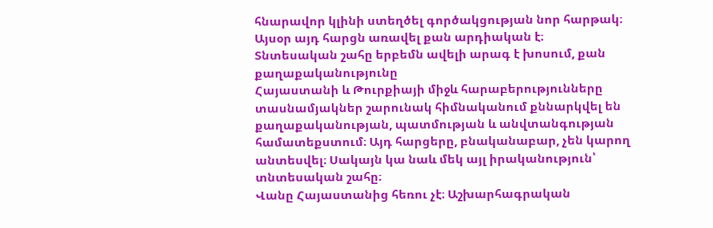հնարավոր կլինի ստեղծել գործակցության նոր հարթակ։
Այսօր այդ հարցն առավել քան արդիական է։
Տնտեսական շահը երբեմն ավելի արագ է խոսում, քան քաղաքականությունը
Հայաստանի և Թուրքիայի միջև հարաբերությունները տասնամյակներ շարունակ հիմնականում քննարկվել են քաղաքականության, պատմության և անվտանգության համատեքստում։ Այդ հարցերը, բնականաբար, չեն կարող անտեսվել։ Սակայն կա նաև մեկ այլ իրականություն՝ տնտեսական շահը։
Վանը Հայաստանից հեռու չէ։ Աշխարհագրական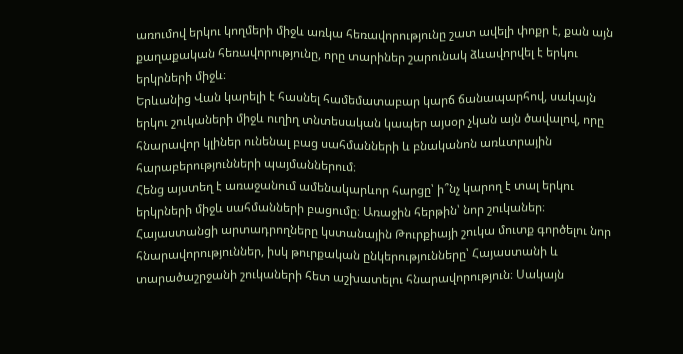առումով երկու կողմերի միջև առկա հեռավորությունը շատ ավելի փոքր է, քան այն քաղաքական հեռավորությունը, որը տարիներ շարունակ ձևավորվել է երկու երկրների միջև։
Երևանից Վան կարելի է հասնել համեմատաբար կարճ ճանապարհով, սակայն երկու շուկաների միջև ուղիղ տնտեսական կապեր այսօր չկան այն ծավալով, որը հնարավոր կլիներ ունենալ բաց սահմանների և բնականոն առևտրային հարաբերությունների պայմաններում։
Հենց այստեղ է առաջանում ամենակարևոր հարցը՝ ի՞նչ կարող է տալ երկու երկրների միջև սահմանների բացումը։ Առաջին հերթին՝ նոր շուկաներ։
Հայաստանցի արտադրողները կստանային Թուրքիայի շուկա մուտք գործելու նոր հնարավորություններ, իսկ թուրքական ընկերությունները՝ Հայաստանի և տարածաշրջանի շուկաների հետ աշխատելու հնարավորություն։ Սակայն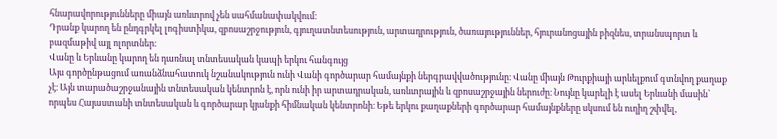հնարավորությունները միայն առևտրով չեն սահմանափակվում։
Դրանք կարող են ընդգրկել լոգիստիկա, զբոսաշրջություն, գյուղատնտեսություն, արտադրություն, ծառայություններ, հյուրանոցային բիզնես, տրանսպորտ և բազմաթիվ այլ ոլորտներ։
Վանը և Երևանը կարող են դառնալ տնտեսական կապի երկու հանգույց
Այս գործընթացում առանձնահատուկ նշանակություն ունի Վանի գործարար համայնքի ներգրավվածությունը։ Վանը միայն Թուրքիայի արևելքում գտնվող քաղաք չէ։ Այն տարածաշրջանային տնտեսական կենտրոն է, որն ունի իր արտադրական, առևտրային և զբոսաշրջային ներուժը։ Նույնը կարելի է ասել Երևանի մասին՝ որպես Հայաստանի տնտեսական և գործարար կյանքի հիմնական կենտրոնի։ Եթե երկու քաղաքների գործարար համայնքները սկսում են ուղիղ շփվել,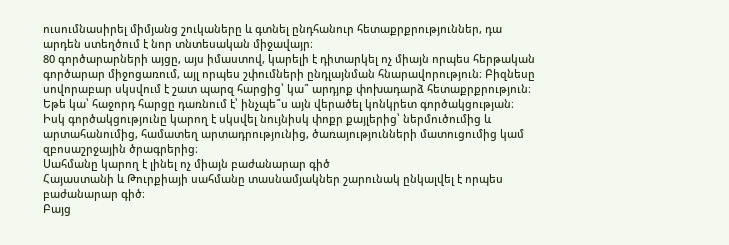ուսումնասիրել միմյանց շուկաները և գտնել ընդհանուր հետաքրքրություններ, դա արդեն ստեղծում է նոր տնտեսական միջավայր։
80 գործարարների այցը, այս իմաստով, կարելի է դիտարկել ոչ միայն որպես հերթական գործարար միջոցառում, այլ որպես շփումների ընդլայնման հնարավորություն։ Բիզնեսը սովորաբար սկսվում է շատ պարզ հարցից՝ կա՞ արդյոք փոխադարձ հետաքրքրություն։ Եթե կա՝ հաջորդ հարցը դառնում է՝ ինչպե՞ս այն վերածել կոնկրետ գործակցության։ Իսկ գործակցությունը կարող է սկսվել նույնիսկ փոքր քայլերից՝ ներմուծումից և արտահանումից, համատեղ արտադրությունից, ծառայությունների մատուցումից կամ զբոսաշրջային ծրագրերից։
Սահմանը կարող է լինել ոչ միայն բաժանարար գիծ
Հայաստանի և Թուրքիայի սահմանը տասնամյակներ շարունակ ընկալվել է որպես բաժանարար գիծ։
Բայց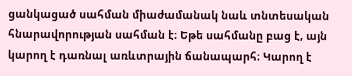ցանկացած սահման միաժամանակ նաև տնտեսական հնարավորության սահման է։ Եթե սահմանը բաց է, այն կարող է դառնալ առևտրային ճանապարհ։ Կարող է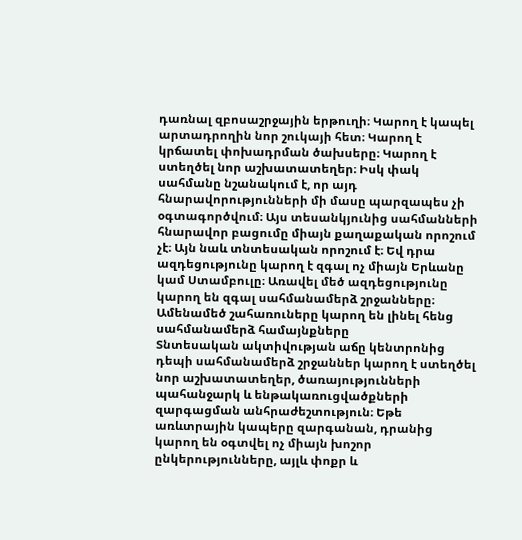դառնալ զբոսաշրջային երթուղի։ Կարող է կապել արտադրողին նոր շուկայի հետ։ Կարող է կրճատել փոխադրման ծախսերը։ Կարող է ստեղծել նոր աշխատատեղեր։ Իսկ փակ սահմանը նշանակում է, որ այդ հնարավորությունների մի մասը պարզապես չի օգտագործվում։ Այս տեսանկյունից սահմանների հնարավոր բացումը միայն քաղաքական որոշում չէ։ Այն նաև տնտեսական որոշում է։ Եվ դրա ազդեցությունը կարող է զգալ ոչ միայն Երևանը կամ Ստամբուլը։ Առավել մեծ ազդեցությունը կարող են զգալ սահմանամերձ շրջանները։
Ամենամեծ շահառուները կարող են լինել հենց սահմանամերձ համայնքները
Տնտեսական ակտիվության աճը կենտրոնից դեպի սահմանամերձ շրջաններ կարող է ստեղծել նոր աշխատատեղեր, ծառայությունների պահանջարկ և ենթակառուցվածքների զարգացման անհրաժեշտություն։ Եթե առևտրային կապերը զարգանան, դրանից կարող են օգտվել ոչ միայն խոշոր ընկերությունները, այլև փոքր և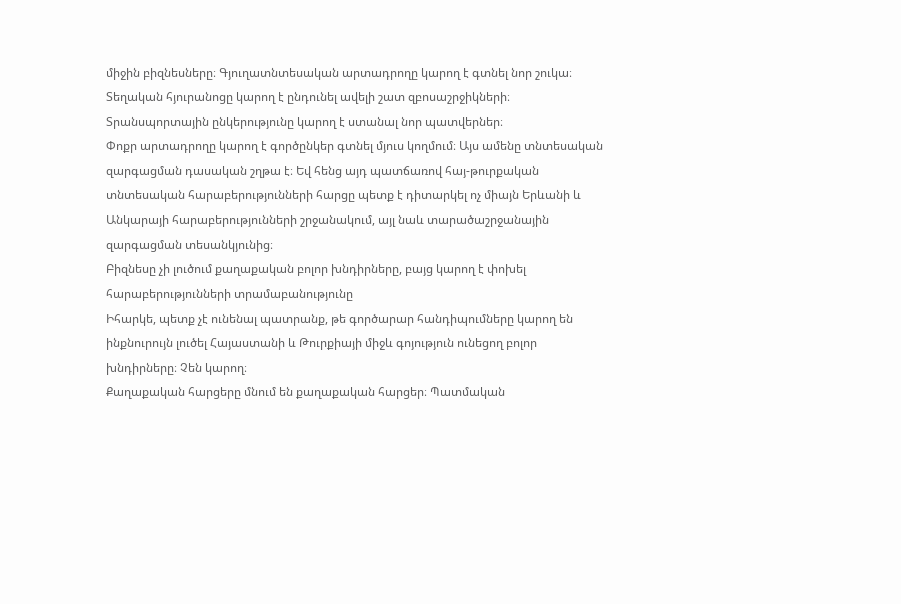միջին բիզնեսները։ Գյուղատնտեսական արտադրողը կարող է գտնել նոր շուկա։ Տեղական հյուրանոցը կարող է ընդունել ավելի շատ զբոսաշրջիկների։
Տրանսպորտային ընկերությունը կարող է ստանալ նոր պատվերներ։
Փոքր արտադրողը կարող է գործընկեր գտնել մյուս կողմում։ Այս ամենը տնտեսական զարգացման դասական շղթա է։ Եվ հենց այդ պատճառով հայ-թուրքական տնտեսական հարաբերությունների հարցը պետք է դիտարկել ոչ միայն Երևանի և Անկարայի հարաբերությունների շրջանակում, այլ նաև տարածաշրջանային զարգացման տեսանկյունից։
Բիզնեսը չի լուծում քաղաքական բոլոր խնդիրները, բայց կարող է փոխել հարաբերությունների տրամաբանությունը
Իհարկե, պետք չէ ունենալ պատրանք, թե գործարար հանդիպումները կարող են ինքնուրույն լուծել Հայաստանի և Թուրքիայի միջև գոյություն ունեցող բոլոր խնդիրները։ Չեն կարող։
Քաղաքական հարցերը մնում են քաղաքական հարցեր։ Պատմական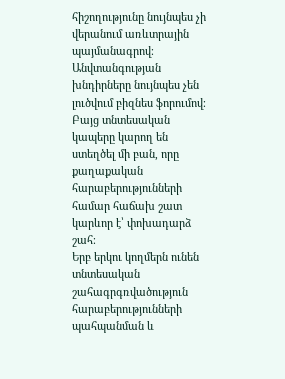հիշողությունը նույնպես չի վերանում առևտրային պայմանագրով։
Անվտանգության խնդիրները նույնպես չեն լուծվում բիզնես ֆորումով։ Բայց տնտեսական կապերը կարող են ստեղծել մի բան, որը քաղաքական հարաբերությունների համար հաճախ շատ կարևոր է՝ փոխադարձ շահ։
Երբ երկու կողմերն ունեն տնտեսական շահագրգռվածություն հարաբերությունների պահպանման և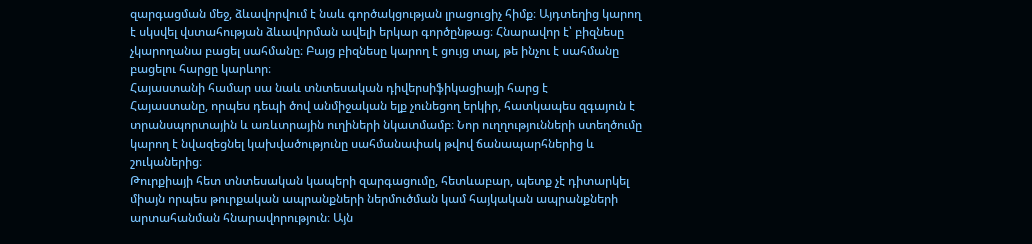զարգացման մեջ, ձևավորվում է նաև գործակցության լրացուցիչ հիմք։ Այդտեղից կարող է սկսվել վստահության ձևավորման ավելի երկար գործընթաց։ Հնարավոր է՝ բիզնեսը չկարողանա բացել սահմանը։ Բայց բիզնեսը կարող է ցույց տալ, թե ինչու է սահմանը բացելու հարցը կարևոր։
Հայաստանի համար սա նաև տնտեսական դիվերսիֆիկացիայի հարց է
Հայաստանը, որպես դեպի ծով անմիջական ելք չունեցող երկիր, հատկապես զգայուն է տրանսպորտային և առևտրային ուղիների նկատմամբ։ Նոր ուղղությունների ստեղծումը կարող է նվազեցնել կախվածությունը սահմանափակ թվով ճանապարհներից և շուկաներից։
Թուրքիայի հետ տնտեսական կապերի զարգացումը, հետևաբար, պետք չէ դիտարկել միայն որպես թուրքական ապրանքների ներմուծման կամ հայկական ապրանքների արտահանման հնարավորություն։ Այն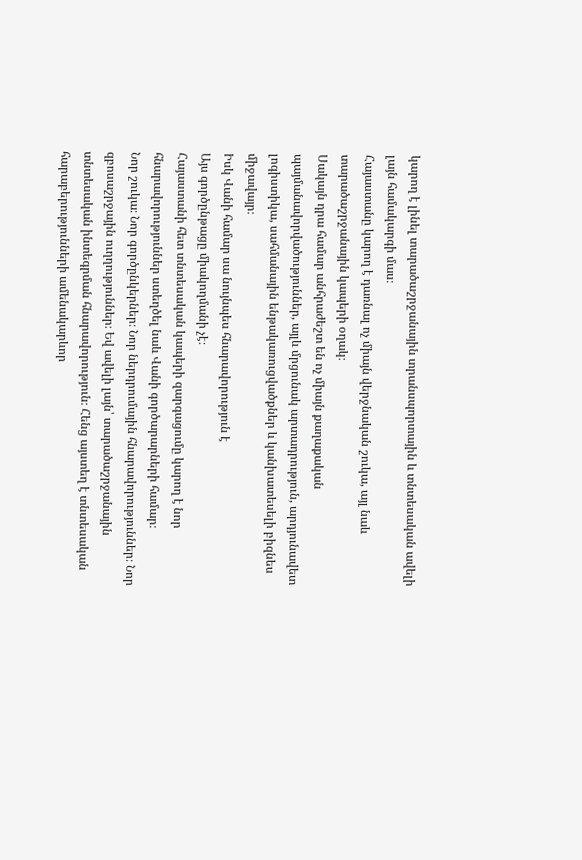կարող է լինել տարածաշրջանային տրանսպորտային և տնտեսական ավելի լայն համակարգի մաս։
Հայաստանը կարող է դառնալ ոչ միայն վերջնական շուկա, այլ նաև տարածաշրջանային կապերի օղակ։
Սակայն դրա համար անհրաժեշտ են ոչ միայն քաղաքական պայմանավորվածություններ, այլև մրցունակ արտադրություն, արդյունավետ լոգիստիկա, սահմանային ենթակառուցվածքներ և կանխատեսելի բիզնես միջավայր։
Իսկ Վանի համար սա նույնպես հնարավորություն է
Այս գործընթացը միակողմանի չէ։
Հայաստանի հետ տնտեսական կապերի զարգացումը կարող է նոր հնարավորություններ ստեղծել նաև Վանի գործարարների համար։
Նոր շուկա։ Նոր գործընկերներ։ Նոր ներդրումային հնարավորություններ։ Նոր զբոսաշրջային ուղղություններ։ Եվ ավելի լայն՝ տարածաշրջանային տնտեսական ինտեգրման հնարավորություն։ Հենց այստեղ է տնտեսական հարաբերությունների ամենակարևոր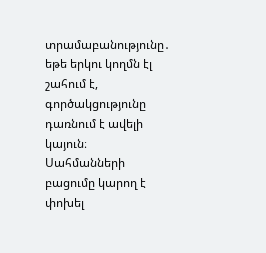տրամաբանությունը․ եթե երկու կողմն էլ շահում է, գործակցությունը դառնում է ավելի կայուն։
Սահմանների բացումը կարող է փոխել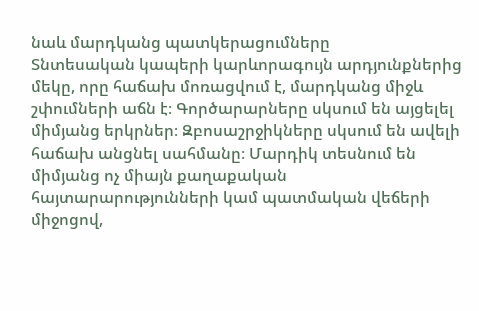նաև մարդկանց պատկերացումները
Տնտեսական կապերի կարևորագույն արդյունքներից մեկը, որը հաճախ մոռացվում է, մարդկանց միջև շփումների աճն է։ Գործարարները սկսում են այցելել միմյանց երկրներ։ Զբոսաշրջիկները սկսում են ավելի հաճախ անցնել սահմանը։ Մարդիկ տեսնում են միմյանց ոչ միայն քաղաքական հայտարարությունների կամ պատմական վեճերի միջոցով,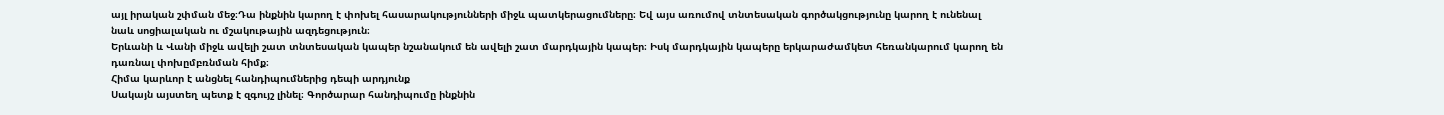այլ իրական շփման մեջ։Դա ինքնին կարող է փոխել հասարակությունների միջև պատկերացումները։ Եվ այս առումով տնտեսական գործակցությունը կարող է ունենալ նաև սոցիալական ու մշակութային ազդեցություն։
Երևանի և Վանի միջև ավելի շատ տնտեսական կապեր նշանակում են ավելի շատ մարդկային կապեր։ Իսկ մարդկային կապերը երկարաժամկետ հեռանկարում կարող են դառնալ փոխըմբռնման հիմք։
Հիմա կարևոր է անցնել հանդիպումներից դեպի արդյունք
Սակայն այստեղ պետք է զգույշ լինել։ Գործարար հանդիպումը ինքնին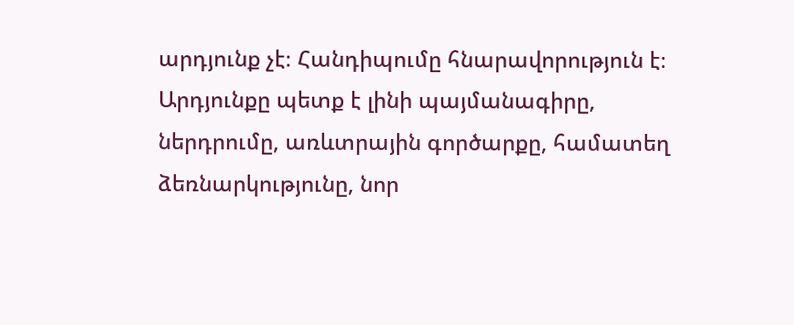արդյունք չէ։ Հանդիպումը հնարավորություն է։ Արդյունքը պետք է լինի պայմանագիրը, ներդրումը, առևտրային գործարքը, համատեղ ձեռնարկությունը, նոր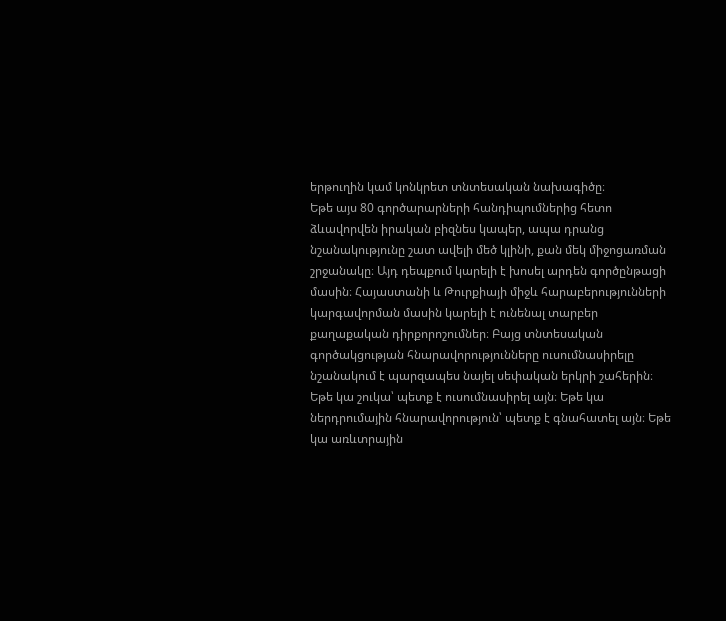երթուղին կամ կոնկրետ տնտեսական նախագիծը։
Եթե այս 80 գործարարների հանդիպումներից հետո ձևավորվեն իրական բիզնես կապեր, ապա դրանց նշանակությունը շատ ավելի մեծ կլինի, քան մեկ միջոցառման շրջանակը։ Այդ դեպքում կարելի է խոսել արդեն գործընթացի մասին։ Հայաստանի և Թուրքիայի միջև հարաբերությունների կարգավորման մասին կարելի է ունենալ տարբեր քաղաքական դիրքորոշումներ։ Բայց տնտեսական գործակցության հնարավորությունները ուսումնասիրելը նշանակում է պարզապես նայել սեփական երկրի շահերին։ Եթե կա շուկա՝ պետք է ուսումնասիրել այն։ Եթե կա ներդրումային հնարավորություն՝ պետք է գնահատել այն։ Եթե կա առևտրային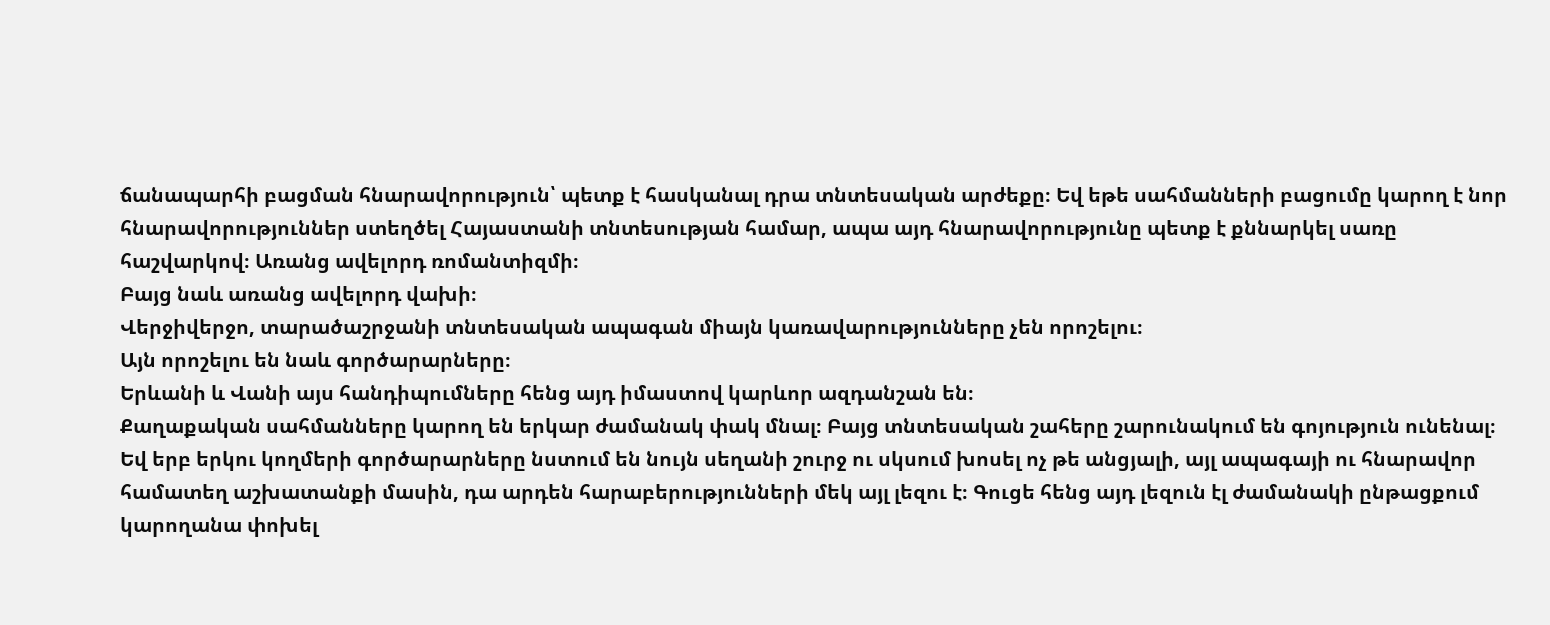ճանապարհի բացման հնարավորություն՝ պետք է հասկանալ դրա տնտեսական արժեքը։ Եվ եթե սահմանների բացումը կարող է նոր հնարավորություններ ստեղծել Հայաստանի տնտեսության համար, ապա այդ հնարավորությունը պետք է քննարկել սառը հաշվարկով։ Առանց ավելորդ ռոմանտիզմի։
Բայց նաև առանց ավելորդ վախի։
Վերջիվերջո, տարածաշրջանի տնտեսական ապագան միայն կառավարությունները չեն որոշելու։
Այն որոշելու են նաև գործարարները։
Երևանի և Վանի այս հանդիպումները հենց այդ իմաստով կարևոր ազդանշան են։
Քաղաքական սահմանները կարող են երկար ժամանակ փակ մնալ։ Բայց տնտեսական շահերը շարունակում են գոյություն ունենալ։
Եվ երբ երկու կողմերի գործարարները նստում են նույն սեղանի շուրջ ու սկսում խոսել ոչ թե անցյալի, այլ ապագայի ու հնարավոր համատեղ աշխատանքի մասին, դա արդեն հարաբերությունների մեկ այլ լեզու է։ Գուցե հենց այդ լեզուն էլ ժամանակի ընթացքում կարողանա փոխել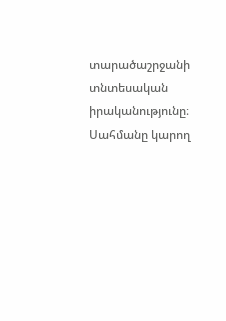տարածաշրջանի տնտեսական իրականությունը։
Սահմանը կարող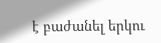է բաժանել երկու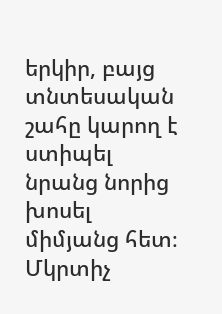երկիր, բայց տնտեսական շահը կարող է ստիպել նրանց նորից խոսել միմյանց հետ։
Մկրտիչ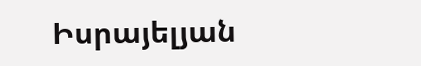Իսրայելյան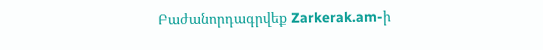Բաժանորդագրվեք Zarkerak.am-ի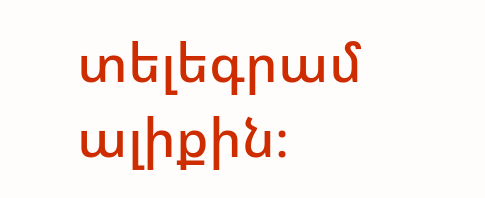տելեգրամ ալիքին։